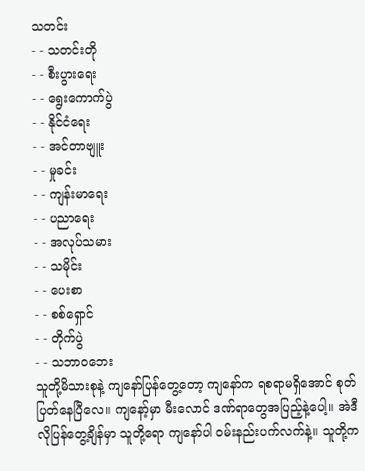သတင်း
- - သတင်းတို
- - စီးပွားရေး
- - ရွေးကောက်ပွဲ
- - နိုင်ငံရေး
- - အင်တာဗျူး
- - မှုခင်း
- - ကျန်းမာရေး
- - ပညာရေး
- - အလုပ်သမား
- - သမိုင်း
- - ပေးစာ
- - စစ်ရှောင်
- - တိုက်ပွဲ
- - သဘာဝဘေး
သူတို့မိသားစုနဲ့ ကျနော်ပြန်တွေ့တော့ ကျနော်က ရစရာမရှိအောင် စုတ်ပြတ်နေပြီလေ။ ကျနော့်မှာ မီးလောင် ဒဏ်ရာတွေအပြည့်နဲ့ပေါ့။ အဲဒီလိုပြန်တွေ့ချိန်မှာ သူတို့ရော ကျနော်ပါ ဝမ်းနည်းပက်လက်နဲ့။ သူတို့က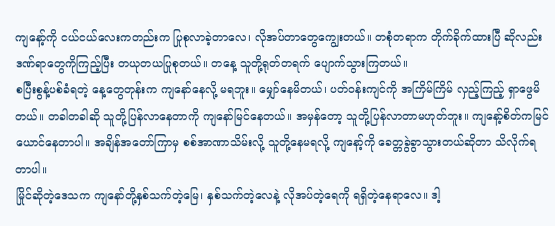ကျနော့်ကို ငယ်ငယ်လေးကတည်းက ပြုစုလာခဲ့တာလေ၊ လိုအပ်တာတွေကျွေးတယ်။ တစုံတရာက တိုက်ခိုက်ထားပြီ ဆိုလည်း ဒဏ်ရာတွေကိုကြည့်ပြီး တယုတယပြုစုတယ်။ တနေ့ သူတို့ရုတ်တရက် ပျောက်သွားကြတယ်။
စပြီးစွန့်ပစ်ခံရတဲ့ နေ့တွေတုန်းက ကျနော်နေလို့ မရဘူး။ မျှော်နေမိတယ်၊ ပတ်ဝန်းကျင်ကို အကြိမ်ကြိမ် လှည့်ကြည့် ရှာဖွေမိတယ်။ တခါတခါဆို သူတို့ပြန်လာနေတာကို ကျနော်မြင်နေတယ်။ အမှန်တော့ သူတို့ပြန်လာတာမဟုတ်ဘူး။ ကျနော့်စိတ်ကမြင်ယောင်နေတာပါ။ အချိန်အတော်ကြာမှ စစ်အာဏာသိမ်းလို့ သူတို့နေမရလို့ ကျနော့်ကို ခေတ္တခွဲခွာသွားတယ်ဆိုတာ သိလိုက်ရတာပါ။
မြိုင်ဆိုတဲ့ဒေသက ကျနော်တို့နှစ်သက်တဲ့မြေ၊ နှစ်သက်တဲ့လေနဲ့ လိုအပ်တဲ့ရေကို ရရှိတဲ့နေရာလေ။ ဒါ့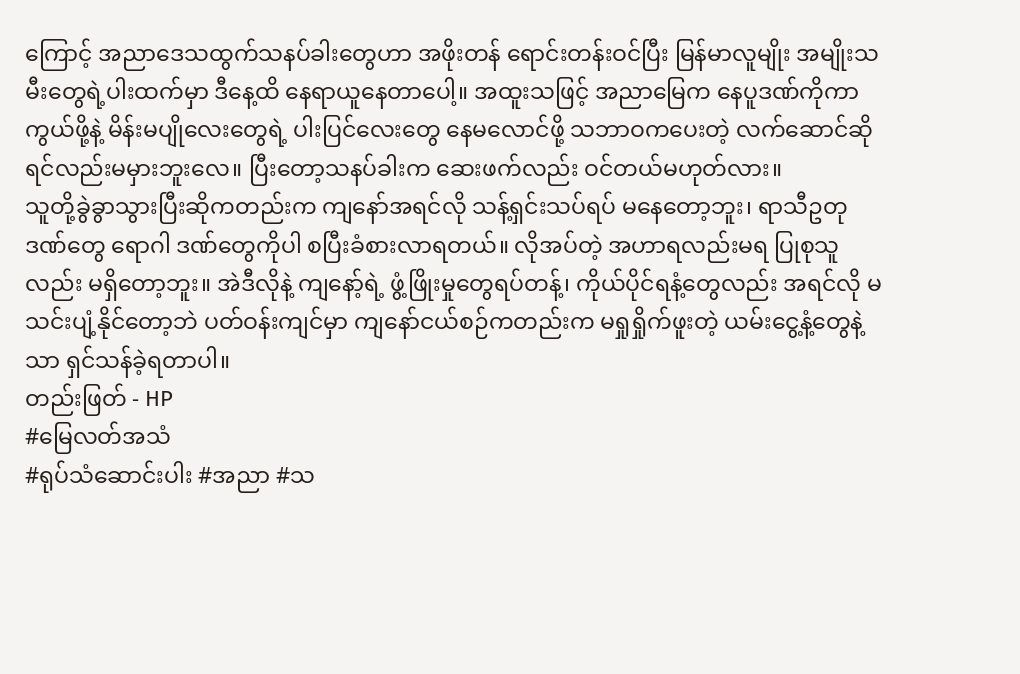ကြောင့် အညာဒေသထွက်သနပ်ခါးတွေဟာ အဖိုးတန် ရောင်းတန်းဝင်ပြီး မြန်မာလူမျိုး အမျိုးသမီးတွေရဲ့ပါးထက်မှာ ဒီနေ့ထိ နေရာယူနေတာပေါ့။ အထူးသဖြင့် အညာမြေက နေပူဒဏ်ကိုကာကွယ်ဖို့နဲ့ မိန်းမပျိုလေးတွေရဲ့ ပါးပြင်လေးတွေ နေမလောင်ဖို့ သဘာဝကပေးတဲ့ လက်ဆောင်ဆိုရင်လည်းမမှားဘူးလေ။ ပြီးတော့သနပ်ခါးက ဆေးဖက်လည်း ဝင်တယ်မဟုတ်လား။
သူတို့ခွဲခွာသွားပြီးဆိုကတည်းက ကျနော်အရင်လို သန့်ရှင်းသပ်ရပ် မနေတော့ဘူး၊ ရာသီဥတုဒဏ်တွေ ရောဂါ ဒဏ်တွေကိုပါ စပြီးခံစားလာရတယ်။ လိုအပ်တဲ့ အဟာရလည်းမရ ပြုစုသူလည်း မရှိတော့ဘူး။ အဲဒီလိုနဲ့ ကျနော့်ရဲ့ ဖွံ့ဖြိုးမှုတွေရပ်တန့်၊ ကိုယ်ပိုင်ရနံ့တွေလည်း အရင်လို မသင်းပျံ့နိုင်တော့ဘဲ ပတ်ဝန်းကျင်မှာ ကျနော်ငယ်စဉ်ကတည်းက မရှုရှိုက်ဖူးတဲ့ ယမ်းငွေ့နံ့တွေနဲ့သာ ရှင်သန်ခဲ့ရတာပါ။
တည်းဖြတ် - HP
#မြေလတ်အသံ
#ရုပ်သံဆောင်းပါး #အညာ #သ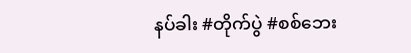နပ်ခါး #တိုက်ပွဲ #စစ်ဘေး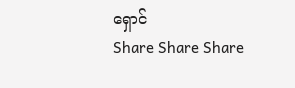ရှောင်
Share Share Share